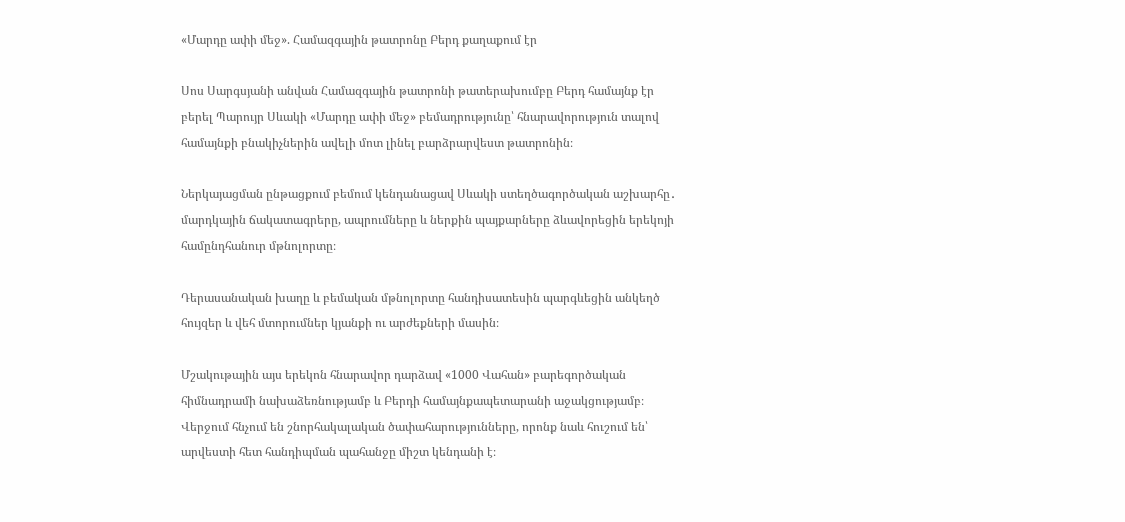«Մարդը ափի մեջ». Համազգային թատրոնը Բերդ քաղաքում էր

Սոս Սարգսյանի անվան Համազգային թատրոնի թատերախումբը Բերդ համայնք էր բերել Պարույր Սևակի «Մարդը ափի մեջ» բեմադրությունը՝ հնարավորություն տալով համայնքի բնակիչներին ավելի մոտ լինել բարձրարվեստ թատրոնին։

Ներկայացման ընթացքում բեմում կենդանացավ Սևակի ստեղծագործական աշխարհը․ մարդկային ճակատագրերը, ապրումները և ներքին պայքարները ձևավորեցին երեկոյի համընդհանուր մթնոլորտը։

Դերասանական խաղը և բեմական մթնոլորտը հանդիսատեսին պարգևեցին անկեղծ հույզեր և վեհ մտորումներ կյանքի ու արժեքների մասին։

Մշակութային այս երեկոն հնարավոր դարձավ «1000 Վահան» բարեգործական հիմնադրամի նախաձեռնությամբ և Բերդի համայնքապետարանի աջակցությամբ։ Վերջում հնչում են շնորհակալական ծափահարությունները, որոնք նաև հուշում են՝ արվեստի հետ հանդիպման պահանջը միշտ կենդանի է։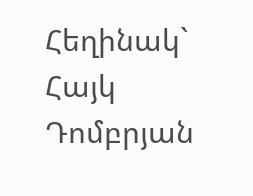Հեղինակ` Հայկ Դոմբրյան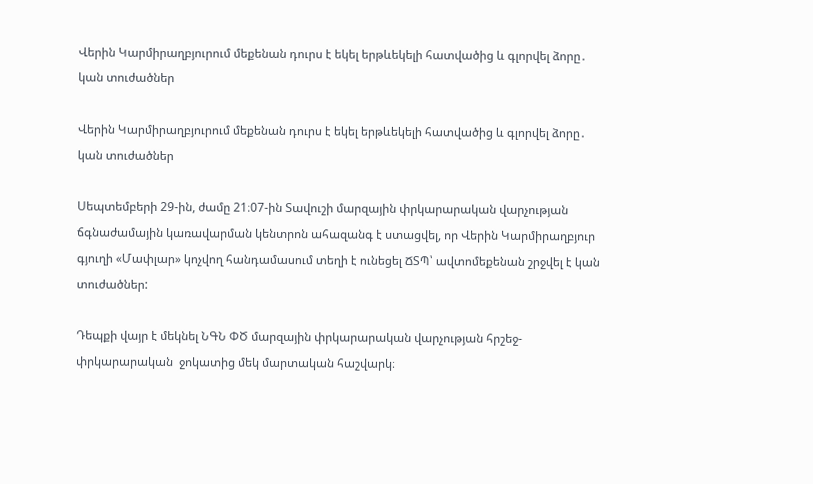Վերին Կարմիրաղբյուրում մեքենան դուրս է եկել երթևեկելի հատվածից և գլորվել ձորը․ կան տուժածներ

Վերին Կարմիրաղբյուրում մեքենան դուրս է եկել երթևեկելի հատվածից և գլորվել ձորը․ կան տուժածներ

Սեպտեմբերի 29-ին, ժամը 21։07-ին Տավուշի մարզային փրկարարական վարչության ճգնաժամային կառավարման կենտրոն ահազանգ է ստացվել, որ Վերին Կարմիրաղբյուր գյուղի «Մափլար» կոչվող հանդամասում տեղի է ունեցել ՃՏՊ՝ ավտոմեքենան շրջվել է կան տուժածներ:

Դեպքի վայր է մեկնել ՆԳՆ ՓԾ մարզային փրկարարական վարչության հրշեջ-փրկարարական  ջոկատից մեկ մարտական հաշվարկ։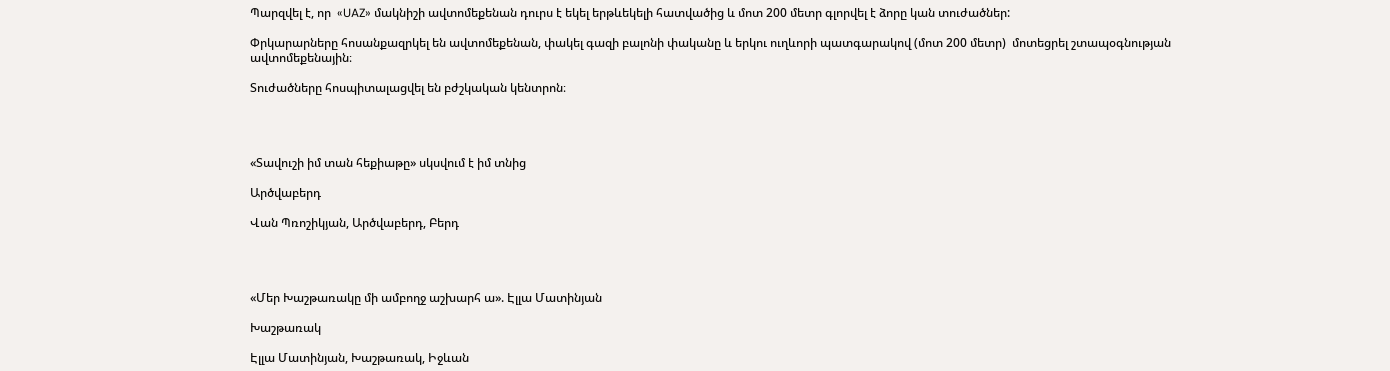Պարզվել է, որ  «UAZ» մակնիշի ավտոմեքենան դուրս է եկել երթևեկելի հատվածից և մոտ 200 մետր գլորվել է ձորը կան տուժածներ:

Փրկարարները հոսանքազրկել են ավտոմեքենան, փակել գազի բալոնի փականը և երկու ուղևորի պատգարակով (մոտ 200 մետր)  մոտեցրել շտապօգնության ավտոմեքենային։

Տուժածները հոսպիտալացվել են բժշկական կենտրոն։




«Տավուշի իմ տան հեքիաթը» սկսվում է իմ տնից

Արծվաբերդ

Վան Պռոշիկյան, Արծվաբերդ, Բերդ




«Մեր Խաշթառակը մի ամբողջ աշխարհ ա». Էլլա Մատինյան

Խաշթառակ

Էլլա Մատինյան, Խաշթառակ, Իջևան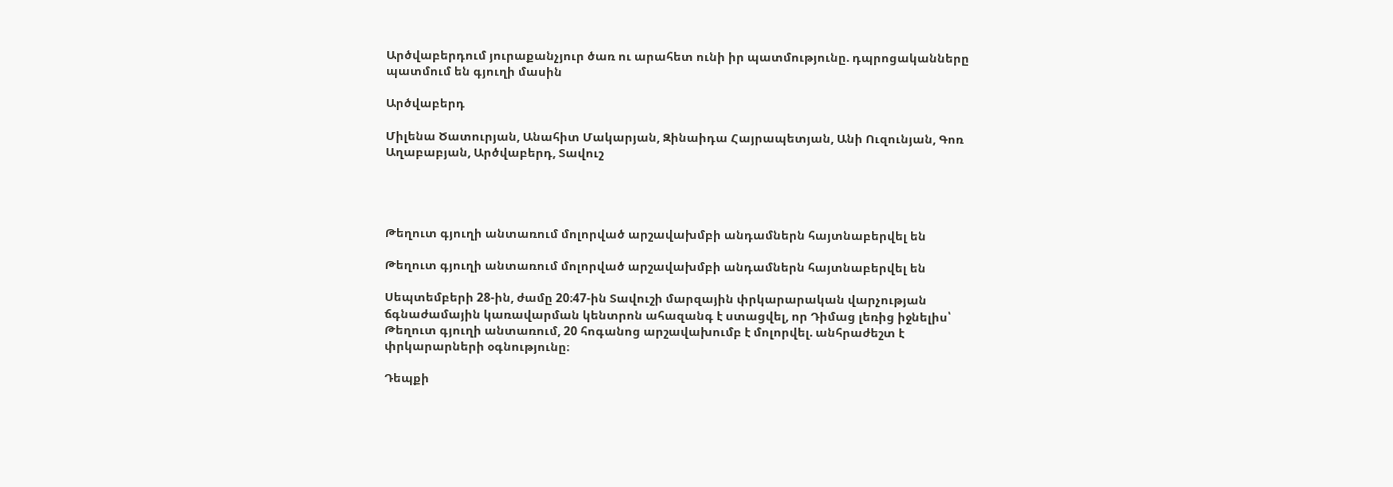Արծվաբերդում յուրաքանչյուր ծառ ու արահետ ունի իր պատմությունը. դպրոցականները պատմում են գյուղի մասին

Արծվաբերդ

Միլենա Ծատուրյան, Անահիտ Մակարյան, Զինաիդա Հայրապետյան, Անի Ուզունյան, Գոռ Աղաբաբյան, Արծվաբերդ, Տավուշ




Թեղուտ գյուղի անտառում մոլորված արշավախմբի անդամներն հայտնաբերվել են

Թեղուտ գյուղի անտառում մոլորված արշավախմբի անդամներն հայտնաբերվել են

Սեպտեմբերի 28-ին, ժամը 20։47-ին Տավուշի մարզային փրկարարական վարչության ճգնաժամային կառավարման կենտրոն ահազանգ է ստացվել, որ Դիմաց լեռից իջնելիս՝ Թեղուտ գյուղի անտառում, 20 հոգանոց արշավախումբ է մոլորվել. անհրաժեշտ է փրկարարների օգնությունը։

Դեպքի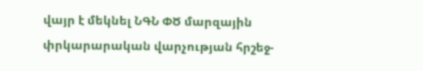վայր է մեկնել ՆԳՆ ՓԾ մարզային փրկարարական վարչության հրշեջ-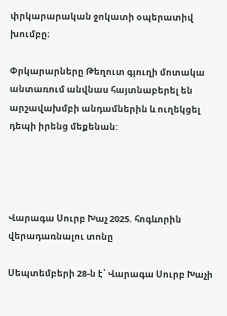փրկարարական ջոկատի օպերատիվ խումբը։

Փրկարարները Թեղուտ գյուղի մոտակա անտառում անվնաս հայտնաբերել են արշավախմբի անդամներին և ուղեկցել դեպի իրենց մեքենան:




Վարագա Սուրբ Խաչ 2025. հոգևորին վերադառնալու տոնը

Սեպտեմբերի 28-ն է՝ Վարագա Սուրբ Խաչի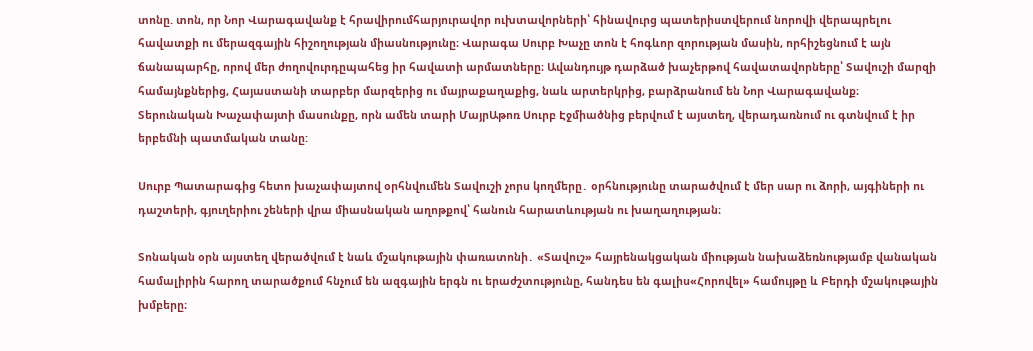տոնը. տոն, որ Նոր Վարագավանք է հրավիրումհարյուրավոր ուխտավորների՝ հինավուրց պատերիստվերում նորովի վերապրելու հավատքի ու մերազգային հիշողության միասնությունը։ Վարագա Սուրբ Խաչը տոն է հոգևոր զորության մասին, որհիշեցնում է այն ճանապարհը, որով մեր ժողովուրդըպահեց իր հավատի արմատները։ Ավանդույթ դարձած խաչերթով հավատավորները՝ Տավուշի մարզի համայնքներից, Հայաստանի տարբեր մարզերից ու մայրաքաղաքից, նաև արտերկրից, բարձրանում են Նոր Վարագավանք։
Տերունական Խաչափայտի մասունքը, որն ամեն տարի ՄայրԱթոռ Սուրբ Էջմիածնից բերվում է այստեղ, վերադառնում ու գտնվում է իր երբեմնի պատմական տանը:

Սուրբ Պատարագից հետո խաչափայտով օրհնվումեն Տավուշի չորս կողմերը․ օրհնությունը տարածվում է մեր սար ու ձորի, այգիների ու դաշտերի, գյուղերիու շեների վրա միասնական աղոթքով՝ հանուն հարատևության ու խաղաղության։

Տոնական օրն այստեղ վերածվում է նաև մշակութային փառատոնի․ «Տավուշ» հայրենակցական միության նախաձեռնությամբ վանական համալիրին հարող տարածքում հնչում են ազգային երգն ու երաժշտությունը, հանդես են գալիս«Հորովել» համույթը և Բերդի մշակութային խմբերը։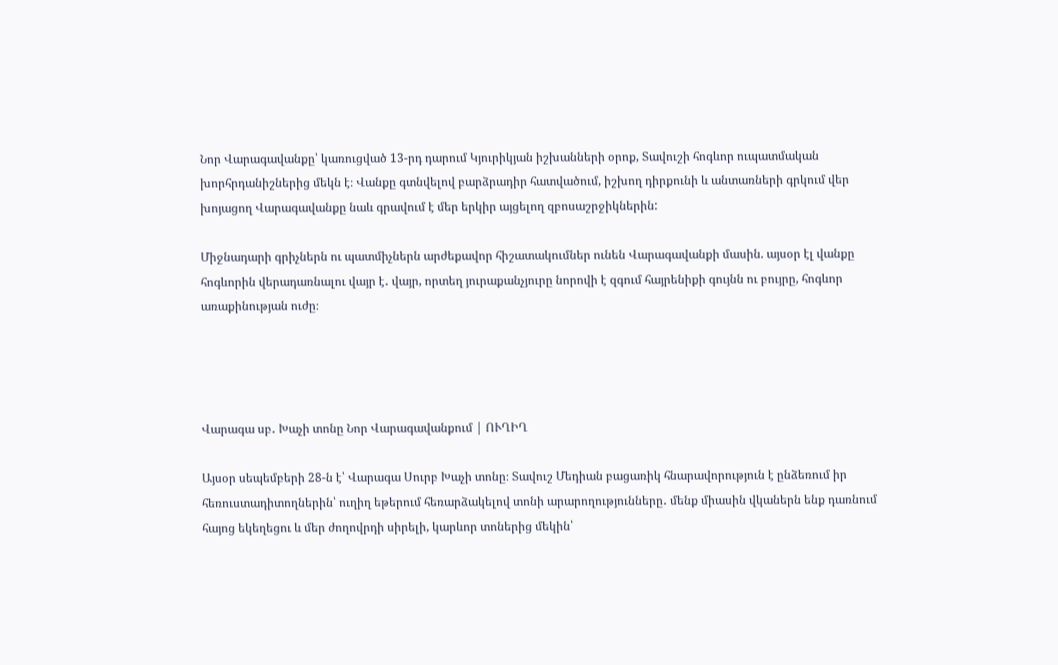Նոր Վարագավանքը՝ կառուցված 13-րդ դարում Կյուրիկյան իշխանների օրոք, Տավուշի հոգևոր ուպատմական խորհրդանիշներից մեկն է։ Վանքը գտնվելով բարձրադիր հատվածում, իշխող դիրքունի և անտառների գրկում վեր խոյացող Վարագավանքը նաև գրավում է մեր երկիր այցելող զբոսաշրջիկներին:

Միջնադարի գրիչներն ու պատմիչներն արժեքավոր հիշատակումներ ունեն Վարագավանքի մասին. այսօր էլ վանքը հոգևորին վերադառնալու վայր է․ վայր, որտեղ յուրաքանչյուրը նորովի է զգում հայրենիքի գույնն ու բույրը, հոգևոր առաքինության ուժը։




Վարագա սբ․ Խաչի տոնը Նոր Վարագավանքում | ՈՒՂԻՂ

Այսօր սեպեմբերի 28-ն է՝ Վարագա Սուրբ Խաչի տոնը։ Տավուշ Մեդիան բացառիկ հնարավորություն է ընձեռում իր հեռուստադիտողներին՝ ուղիղ եթերում հեռարձակելով տոնի արարողությունները․ մենք միասին վկաներն ենք դառնում հայոց եկեղեցու և մեր ժողովրդի սիրելի, կարևոր տոներից մեկին՝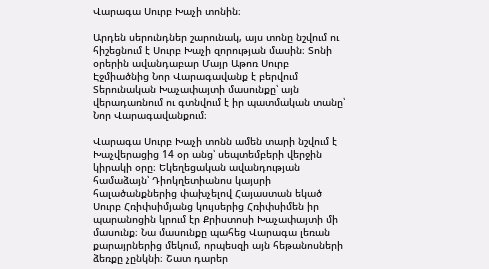Վարագա Սուրբ Խաչի տոնին։

Արդեն սերունդներ շարունակ, այս տոնը նշվում ու հիշեցնում է Սուրբ Խաչի զորության մասին։ Տոնի օրերին ավանդաբար Մայր Աթոռ Սուրբ Էջմիածնից Նոր Վարագավանք է բերվում Տերունական Խաչափայտի մասունքը՝ այն վերադառնում ու գտնվում է իր պատմական տանը՝ Նոր Վարագավանքում։

Վարագա Սուրբ Խաչի տոնն ամեն տարի նշվում է Խաչվերացից 14 օր անց՝ սեպտեմբերի վերջին կիրակի օրը։ Եկեղեցական ավանդության համաձայն՝ Դիոկղետիանոս կայսրի հալածանքներից փախչելով Հայաստան եկած Սուրբ Հռիփսիմյանց կույսերից Հռիփսիմեն իր պարանոցին կրում էր Քրիստոսի Խաչափայտի մի մասունք։ Նա մասունքը պահեց Վարագա լեռան քարայրներից մեկում, որպեսզի այն հեթանոսների ձեռքը չընկնի։ Շատ դարեր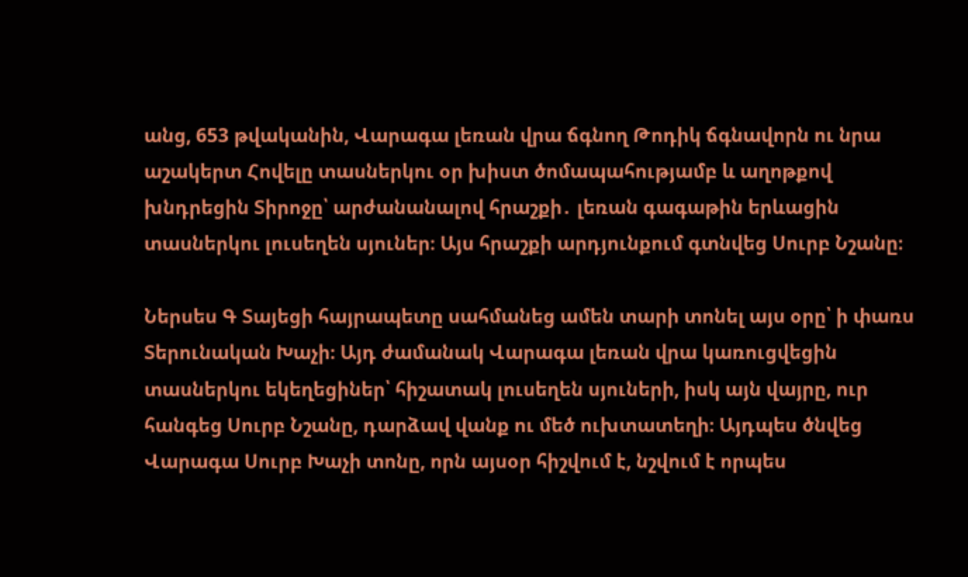անց, 653 թվականին, Վարագա լեռան վրա ճգնող Թոդիկ ճգնավորն ու նրա աշակերտ Հովելը տասներկու օր խիստ ծոմապահությամբ և աղոթքով խնդրեցին Տիրոջը՝ արժանանալով հրաշքի․ լեռան գագաթին երևացին տասներկու լուսեղեն սյուներ։ Այս հրաշքի արդյունքում գտնվեց Սուրբ Նշանը։

Ներսես Գ Տայեցի հայրապետը սահմանեց ամեն տարի տոնել այս օրը՝ ի փառս Տերունական Խաչի։ Այդ ժամանակ Վարագա լեռան վրա կառուցվեցին տասներկու եկեղեցիներ՝ հիշատակ լուսեղեն սյուների, իսկ այն վայրը, ուր հանգեց Սուրբ Նշանը, դարձավ վանք ու մեծ ուխտատեղի։ Այդպես ծնվեց Վարագա Սուրբ Խաչի տոնը, որն այսօր հիշվում է, նշվում է որպես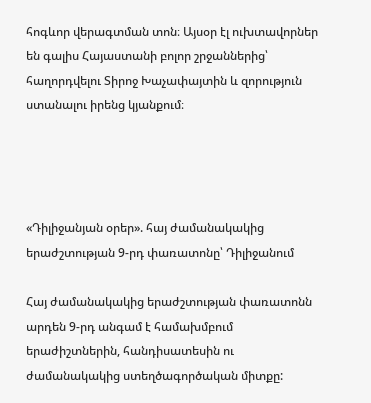հոգևոր վերագտման տոն։ Այսօր էլ ուխտավորներ են գալիս Հայաստանի բոլոր շրջաններից՝ հաղորդվելու Տիրոջ Խաչափայտին և զորություն ստանալու իրենց կյանքում։




«Դիլիջանյան օրեր». հայ ժամանակակից երաժշտության 9-րդ փառատոնը՝ Դիլիջանում

Հայ ժամանակակից երաժշտության փառատոնն արդեն 9-րդ անգամ է համախմբում երաժիշտներին, հանդիսատեսին ու ժամանակակից ստեղծագործական միտքը: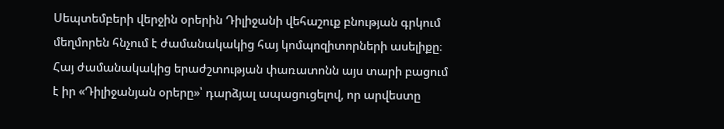Սեպտեմբերի վերջին օրերին Դիլիջանի վեհաշուք բնության գրկում մեղմորեն հնչում է ժամանակակից հայ կոմպոզիտորների ասելիքը։ Հայ ժամանակակից երաժշտության փառատոնն այս տարի բացում է իր «Դիլիջանյան օրերը»՝ դարձյալ ապացուցելով, որ արվեստը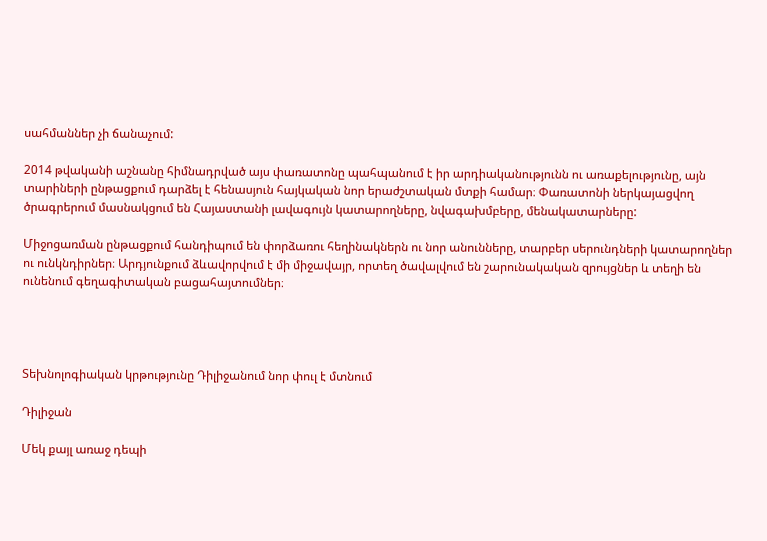սահմաններ չի ճանաչում:

2014 թվականի աշնանը հիմնադրված այս փառատոնը պահպանում է իր արդիականությունն ու առաքելությունը, այն տարիների ընթացքում դարձել է հենասյուն հայկական նոր երաժշտական մտքի համար։ Փառատոնի ներկայացվող ծրագրերում մասնակցում են Հայաստանի լավագույն կատարողները, նվագախմբերը, մենակատարները:

Միջոցառման ընթացքում հանդիպում են փորձառու հեղինակներն ու նոր անունները, տարբեր սերունդների կատարողներ ու ունկնդիրներ։ Արդյունքում ձևավորվում է մի միջավայր, որտեղ ծավալվում են շարունակական զրույցներ և տեղի են ունենում գեղագիտական բացահայտումներ։




Տեխնոլոգիական կրթությունը Դիլիջանում նոր փուլ է մտնում

Դիլիջան

Մեկ քայլ առաջ դեպի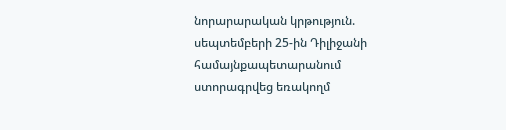նորարարական կրթություն. սեպտեմբերի 25-ին Դիլիջանի համայնքապետարանում ստորագրվեց եռակողմ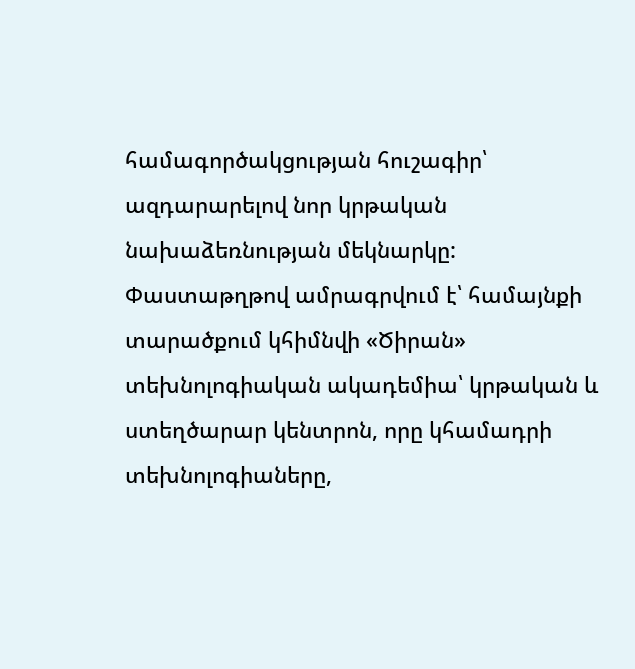համագործակցության հուշագիր՝ ազդարարելով նոր կրթական նախաձեռնության մեկնարկը: Փաստաթղթով ամրագրվում է՝ համայնքի տարածքում կհիմնվի «Ծիրան» տեխնոլոգիական ակադեմիա՝ կրթական և ստեղծարար կենտրոն, որը կհամադրի տեխնոլոգիաները,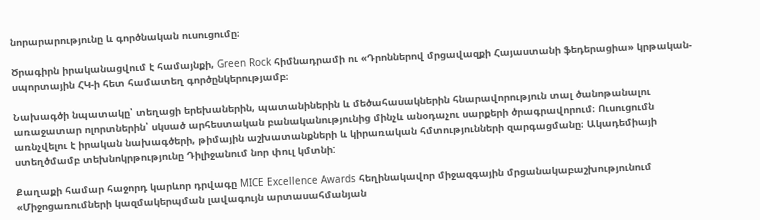նորարարությունը և գործնական ուսուցումը։

Ծրագիրն իրականացվում է համայնքի, Green Rock հիմնադրամի ու «Դրոններով մրցավազքի Հայաստանի ֆեդերացիա» կրթական-սպորտային ՀԿ-ի հետ համատեղ գործընկերությամբ։

Նախագծի նպատակը՝ տեղացի երեխաներին, պատանիներին և մեծահասակներին հնարավորություն տալ ծանոթանալու առաջատար ոլորտներին՝ սկսած արհեստական բանականությունից մինչև անօդաչու սարքերի ծրագրավորում։ Ուսուցումն առնչվելու է իրական նախագծերի, թիմային աշխատանքների և կիրառական հմտությունների զարգացմանը։ Ակադեմիայի ստեղծմամբ տեխնոկրթությունը Դիլիջանում նոր փուլ կմտնի:

Քաղաքի համար հաջորդ կարևոր դրվագը MICE Excellence Awards հեղինակավոր միջազգային մրցանակաբաշխությունում «Միջոցառումների կազմակերպման լավագույն արտասահմանյան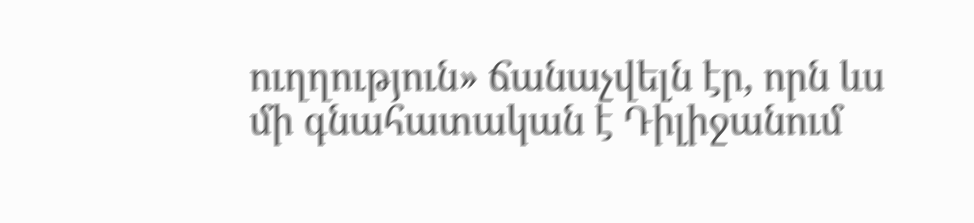ուղղություն» ճանաչվելն էր, որն ևս մի գնահատական է Դիլիջանում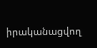իրականացվող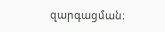զարգացման։